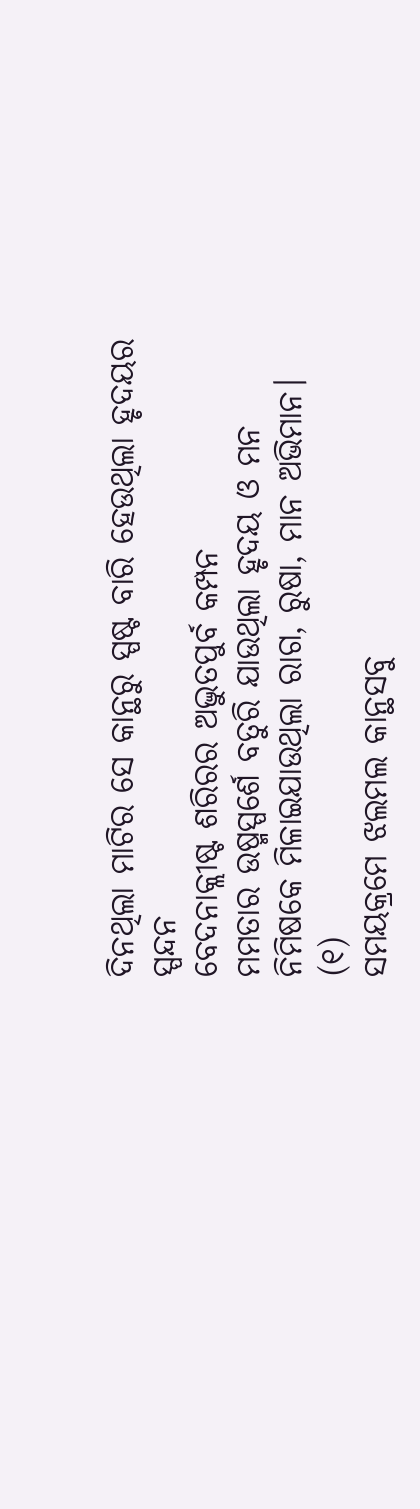ଦିନଥିଲା ମାଟିର ସେ କାନ୍ଥରୁ ସ୍ପଷ୍ଟ ବାରି ହେଉଥିଲା ହୃଦୟର ସ୍ପନ୍ଦନ
ବେଦନାକ୍ଲୀଷ୍ଟ ଶରିରର ଅଦ୍ଭୁତପୁର୍ବ କମ୍ପନ
ମମତାର ଉଷ୍ମସ୍ପର୍ଶେ ବତୁରି ଯାଉଥିଲା ହୃଦୟ ଓ ମନ
ନିମିଷକେ ମିଳାଇଯାଉଥିଲା ରାଗ, ରୁଷା, ମାନ ଅଭିମାନ। (୧)
ସମୟକ୍ରମେ ଝଲମଲ କାନ୍ଥସବୁ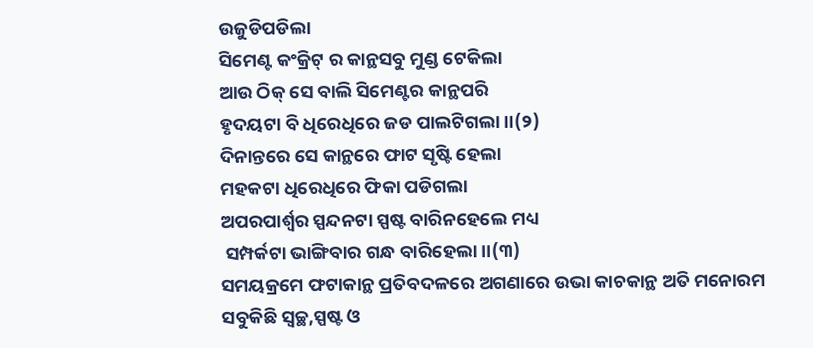ଉଜୁଡିପଡିଲା
ସିମେଣ୍ଟ କଂକ୍ରିଟ୍ ର କାନ୍ଥସବୁ ମୁଣ୍ଡ ଟେକିଲା
ଆଉ ଠିକ୍ ସେ ବାଲି ସିମେଣ୍ଟର କାନ୍ଥପରି
ହୃଦୟଟା ବି ଧିରେଧିରେ ଜଡ ପାଲଟିଗଲା।।(୨)
ଦିନାନ୍ତରେ ସେ କାନ୍ଥରେ ଫାଟ ସୃଷ୍ଟି ହେଲା
ମହକଟା ଧିରେଧିରେ ଫିକା ପଡିଗଲା
ଅପରପାର୍ଶ୍ବର ସ୍ପନ୍ଦନଟା ସ୍ପଷ୍ଟ ବାରିନହେଲେ ମଧ୍ୟ
 ସମ୍ପର୍କଟା ଭାଙ୍ଗିବାର ଗନ୍ଧ ବାରିହେଲା।।(୩)
ସମୟକ୍ରମେ ଫଟାକାନ୍ଥ ପ୍ରତିବଦଳରେ ଅଗଣାରେ ଉଭା କାଚକାନ୍ଥ ଅତି ମନୋରମ
ସବୁକିଛି ସ୍ବଚ୍ଛ,ସ୍ପଷ୍ଟ ଓ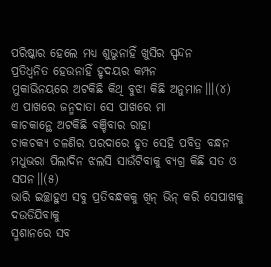ପରିଷ୍କାର ହେଲେ ମଧ୍ୟ ଶୁଭୁନାହିଁ ଖୁସିର ସ୍ପନ୍ଦନ
ପ୍ରତିଧ୍ବନିତ ହେଉନାହିଁ ହୃଦୟର କମ୍ପନ
ମୁକାଭିନୟରେ ଅଟକିଛି କିଥି ବୁଝା କିଛି ଅନୁମାନ।।।(୪)
ଏ ପାଖରେ ଜନ୍ମଦାତା ସେ ପାଖରେ ମା
କାଚକାନ୍ଥେ ଅଟକିଛି ବଞ୍ଚିବାର ରାହା
ଚାକଚକ୍ୟ ଚଳଣିର ପରଦାରେ ହୃତ ସେହି ପବିତ୍ର ବନ୍ଧନ
ମଧୁଭରା ପିଲାଦିନ ଝଲସି ସାଉଁଟିବାକୁ ବ୍ୟଗ୍ର କିଛି ସତ ଓ ସପନ।।(୫)
ଭାରି ଇଚ୍ଛାହୁଏ ସବୁ ପ୍ରତିବନ୍ଧକକୁ ଖିନ୍ ଭିନ୍ କରି ସେପାଖକୁ ଦଉଡିଯିବାକୁ
ସ୍ମଶାନରେ ସବ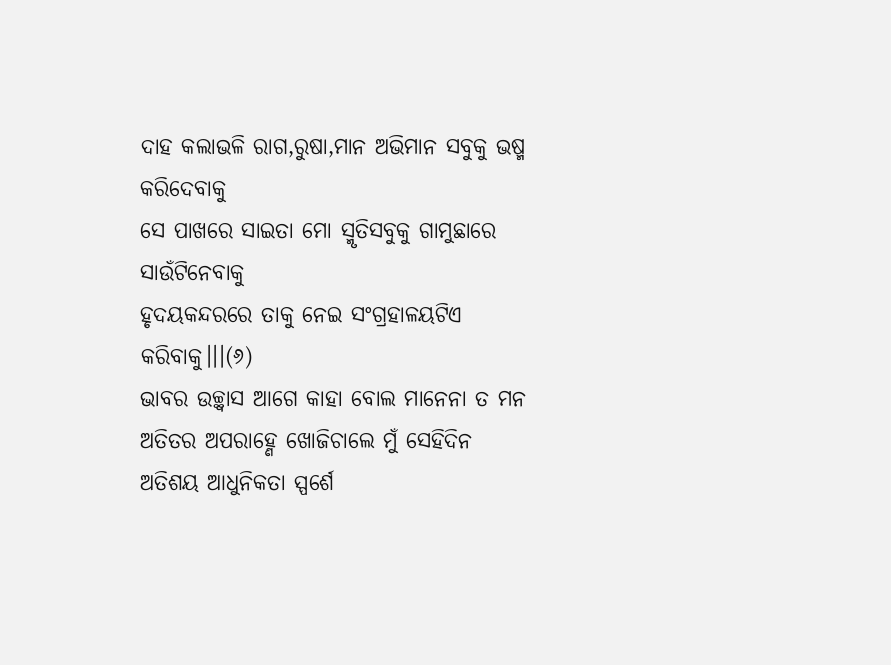ଦାହ କଲାଭଳି ରାଗ,ରୁଷା,ମାନ ଅଭିମାନ ସବୁକୁ ଭଷ୍ମ କରିଦେବାକୁ
ସେ ପାଖରେ ସାଇତା ମୋ ସ୍ମୃତିସବୁକୁ ଗାମୁଛାରେ ସାଉଁଟିନେବାକୁ
ହୃଦୟକନ୍ଦରରେ ତାକୁ ନେଇ ସଂଗ୍ରହାଳୟଟିଏ କରିବାକୁ।।।(୬)
ଭାବର ଉଚ୍ଛ୍ବାସ ଆଗେ କାହା ବୋଲ ମାନେନା ତ ମନ
ଅତିତର ଅପରାହ୍ଣେ ଖୋଜିଚାଲେ ମୁଁ ସେହିଦିନ
ଅତିଶୟ ଆଧୁନିକତା ସ୍ପର୍ଶେ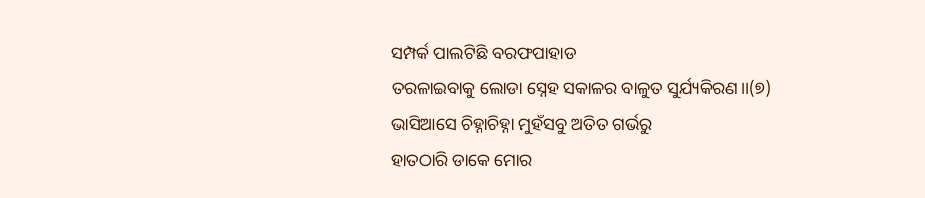ସମ୍ପର୍କ ପାଲଟିଛି ବରଫପାହାଡ
ତରଳାଇବାକୁ ଲୋଡା ସ୍ନେହ ସକାଳର ବାଳୁତ ସୁର୍ଯ୍ୟକିରଣ।।(୭)
ଭାସିଆସେ ଚିହ୍ନାଚିହ୍ନା ମୁହଁସବୁ ଅତିତ ଗର୍ଭରୁ
ହାତଠାରି ଡାକେ ମୋର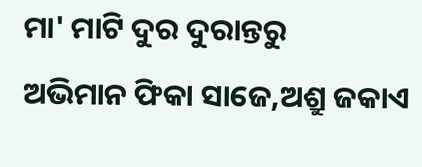ମା' ମାଟି ଦୁର ଦୁରାନ୍ତରୁ
ଅଭିମାନ ଫିକା ସାଜେ,ଅଶ୍ରୁ ଜକାଏ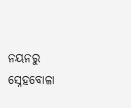ନୟନରୁ
ସ୍ନେହବୋଳା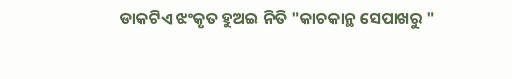ଡାକଟିଏ ଝଂକୃତ ହୁଅଇ ନିତି "କାଚକାନ୍ଥ ସେପାଖରୁ "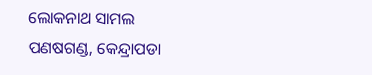ଲୋକନାଥ ସାମଲ
ପଣଷଗଣ୍ଡ, କେନ୍ଦ୍ରାପଡା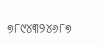୭୮୯୪୩୨୪୬୮୭